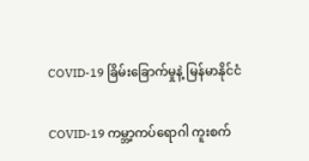COVID-19 ခြိမ်းခြောက်မှုနဲ့ မြန်မာနိုင်ငံ

COVID-19 ကမ္ဘာ့ကပ်ရောဂါ ကူးစက်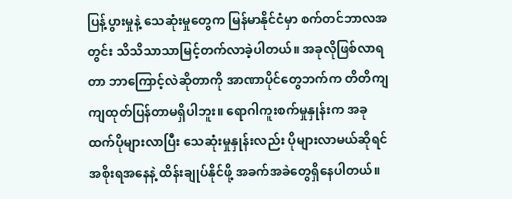ပြန့်ပွားမှုနဲ့ သေဆုံးမှုတွေက မြန်မာနိုင်ငံမှာ စက်တင်ဘာလအတွင်း သိသိသာသာမြင့်တက်လာခဲ့ပါတယ်။ အခုလိုဖြစ်လာရတာ ဘာကြောင့်လဲဆိုတာကို အာဏာပိုင်တွေဘက်က တိတိကျကျထုတ်ပြန်တာမရှိပါဘူး။ ရောဂါကူးစက်မှုနှုန်းက အခုထက်ပိုများလာပြီး သေဆုံးမှုနှုန်းလည်း ပိုများလာမယ်ဆိုရင် အစိုးရအနေနဲ့ ထိန်းချုပ်နိုင်ဖို့ အခက်အခဲတွေရှိနေပါတယ်။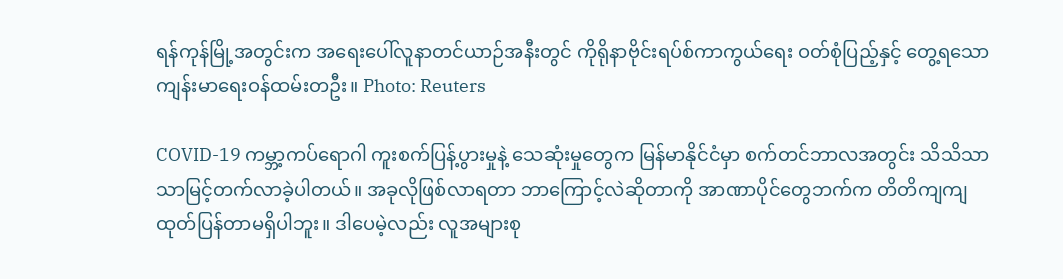ရန်ကုန်မြို့အတွင်းက အရေးပေါ်လူနာတင်ယာဉ်အနီးတွင် ကိုရိုနာဗိုင်းရပ်စ်ကာကွယ်ရေး ဝတ်စုံပြည့်နှင့် တွေ့ရသော ကျန်းမာရေးဝန်ထမ်းတဦး။ Photo: Reuters

COVID-19 ကမ္ဘာ့ကပ်ရောဂါ ကူးစက်ပြန့်ပွားမှုနဲ့ သေဆုံးမှုတွေက မြန်မာနိုင်ငံမှာ စက်တင်ဘာလအတွင်း သိသိသာသာမြင့်တက်လာခဲ့ပါတယ်။ အခုလိုဖြစ်လာရတာ ဘာကြောင့်လဲဆိုတာကို အာဏာပိုင်တွေဘက်က တိတိကျကျထုတ်ပြန်တာမရှိပါဘူး။ ဒါပေမဲ့လည်း လူအများစု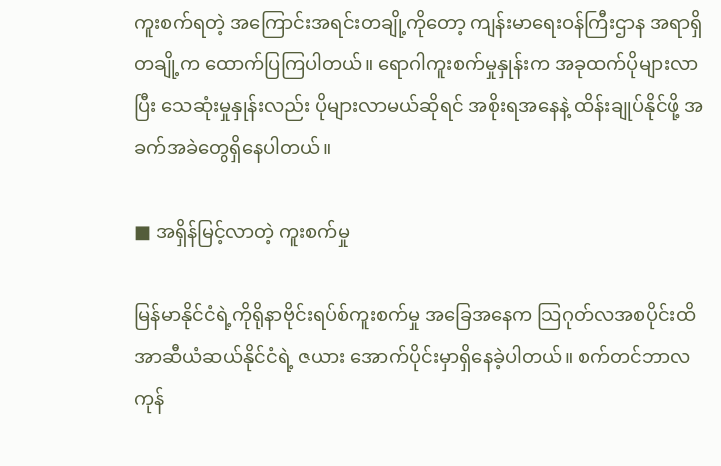ကူးစက်ရတဲ့ အကြောင်းအရင်းတချို့ကိုတော့ ကျန်းမာရေးဝန်ကြီးဌာန အရာရှိတချို့က ထောက်ပြကြပါတယ်။ ရောဂါကူးစက်မှုနှုန်းက အခုထက်ပိုများလာပြီး သေဆုံးမှုနှုန်းလည်း ပိုများလာမယ်ဆိုရင် အစိုးရအနေနဲ့ ထိန်းချုပ်နိုင်ဖို့ အခက်အခဲတွေရှိနေပါတယ်။

■ အရှိန်မြင့်လာတဲ့ ကူးစက်မှု

မြန်မာနိုင်ငံရဲ့ကိုရိုနာဗိုင်းရပ်စ်ကူးစက်မှု အခြေအနေက သြဂုတ်လအစပိုင်းထိ အာဆီယံဆယ်နိုင်ငံရဲ့ ဇယား အောက်ပိုင်းမှာရှိနေခဲ့ပါတယ်။ စက်တင်ဘာလကုန်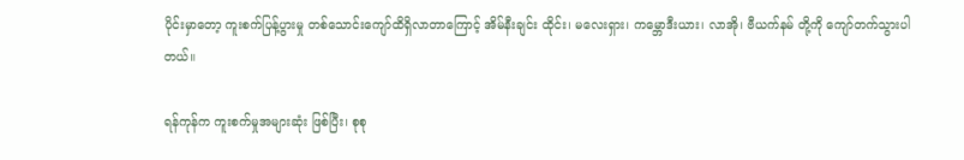ပိုင်းမှာတော့ ကူးစက်ပြန့်ပွားမှု တစ်သောင်းကျော်ထိရှိလာတာကြောင့် အိမ်နီးချင်း ထိုင်း၊ မလေးရှား၊ ကမ္ဘောဒီးယား၊ လာအို၊ ဗီယက်နမ် တို့ကို ကျော်တက်သွားပါတယ်။

ရန်ကုန်က ကူးစက်မှုအများဆုံး ဖြစ်ပြီး၊ စုစု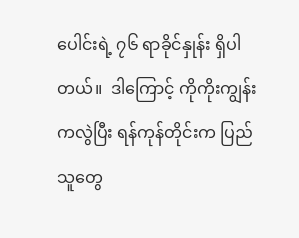ပေါင်းရဲ့ ၇၆ ရာခိုင်နှုန်း ရှိပါတယ်။  ဒါကြောင့် ကိုကိုးကျွန်းကလွဲပြီး ရန်ကုန်တိုင်းက ပြည်သူတွေ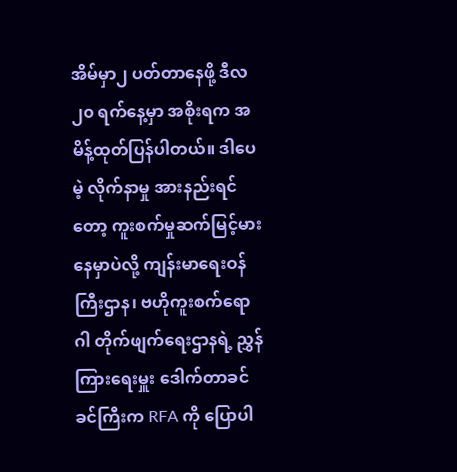အိမ်မှာ၂ ပတ်တာနေဖို့ ဒီလ၂၀ ရက်နေ့မှာ အစိုးရက အမိန့်ထုတ်ပြန်ပါတယ်။ ဒါပေမဲ့ လိုက်နာမှု အားနည်းရင်တော့ ကူးစက်မှုဆက်မြင့်မားနေမှာပဲလို့ ကျန်းမာရေးဝန်ကြီးဌာန၊ ဗဟိုကူးစက်ရောဂါ တိုက်ဖျက်ရေးဌာနရဲ့ ညွှန်ကြားရေးမှူး ဒေါက်တာခင်ခင်ကြီးက RFA ကို ပြောပါ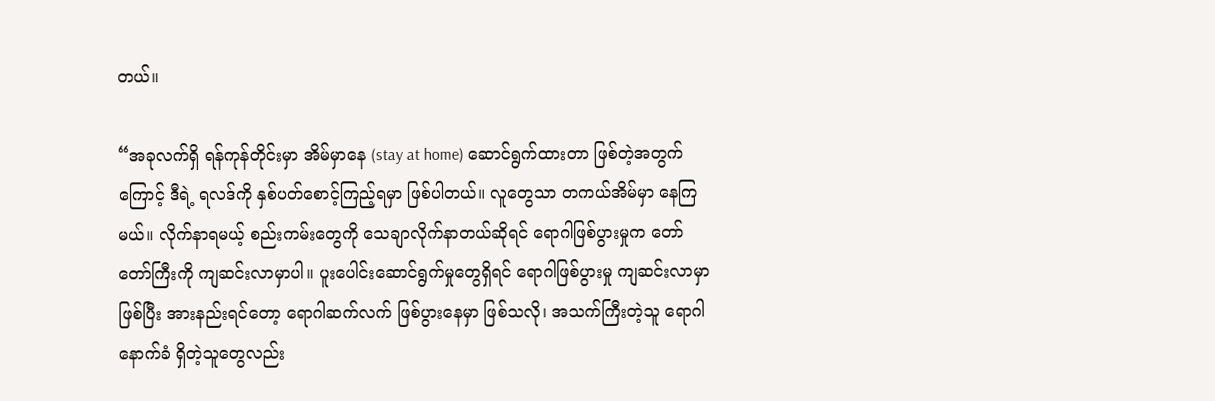တယ်။

“အခုလက်ရှိ ရန်ကုန်တိုင်းမှာ အိမ်မှာနေ (stay at home) ဆောင်ရွက်ထားတာ ဖြစ်တဲ့အတွက်ကြောင့် ဒီရဲ့ ရလဒ်ကို နှစ်ပတ်စောင့်ကြည့်ရမှာ ဖြစ်ပါတယ်။ လူတွေသာ တကယ်အိမ်မှာ နေကြမယ်။ လိုက်နာရမယ့် စည်းကမ်းတွေကို သေချာလိုက်နာတယ်ဆိုရင် ရောဂါဖြစ်ပွားမှုက တော်တော်ကြီးကို ကျဆင်းလာမှာပါ။ ပူးပေါင်းဆောင်ရွက်မှုတွေရှိရင် ရောဂါဖြစ်ပွားမှု ကျဆင်းလာမှာ ဖြစ်ပြီး အားနည်းရင်တော့ ရောဂါဆက်လက် ဖြစ်ပွားနေမှာ ဖြစ်သလို၊ အသက်ကြီးတဲ့သူ ရောဂါနောက်ခံ ရှိတဲ့သူတွေလည်း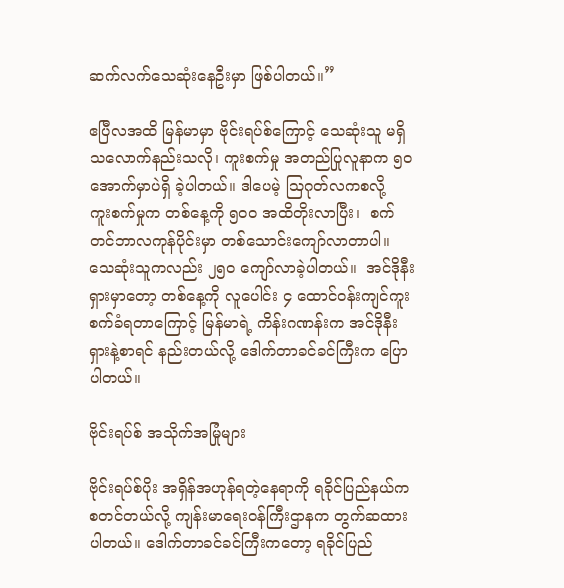ဆက်လက်သေဆုံးနေဦးမှာ ဖြစ်ပါတယ်။”

ဧပြီလအထိ မြန်မာမှာ ဗိုင်းရပ်စ်ကြောင့် သေဆုံးသူ မရှိသလောက်နည်းသလို၊ ကူးစက်မှု အတည်ပြုလူနာက ၅၀ အောက်မှာပဲရှိ ခဲ့ပါတယ်။ ဒါပေမဲ့ သြဂုတ်လကစလို့  ကူးစက်မှုက တစ်နေ့ကို ၅၀၀ အထိတိုးလာပြီး၊  စက်တင်ဘာလကုန်ပိုင်းမှာ တစ်သောင်းကျော်လာတာပါ။ သေဆုံးသူကလည်း ၂၅၀ ကျော်လာခဲ့ပါတယ်။  အင်ဒိုနီးရှားမှာတော့ တစ်နေ့ကို လူပေါင်း ၄ ထောင်ဝန်းကျင်ကူးစက်ခံရတာကြောင့် မြန်မာရဲ့ ကိန်းဂဏန်းက အင်ဒိုနီးရှားနဲ့စာရင် နည်းတယ်လို့ ဒေါက်တာခင်ခင်ကြီးက ပြောပါတယ်။

ဗိုင်းရပ်စ် အသိုက်အမြုံများ

ဗိုင်းရပ်စ်ပိုး အရှိန်အဟုန်ရတဲ့နေရာကို ရခိုင်ပြည်နယ်က စတင်တယ်လို့ ကျန်းမာရေးဝန်ကြီးဌာနက တွက်ဆထားပါတယ်။ ဒေါက်တာခင်ခင်ကြီးကတော့ ရခိုင်ပြည်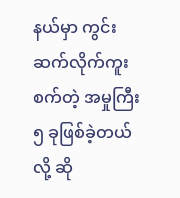နယ်မှာ ကွင်းဆက်လိုက်ကူးစက်တဲ့ အမှုကြီး ၅ ခုဖြစ်ခဲ့တယ်လို့ ဆို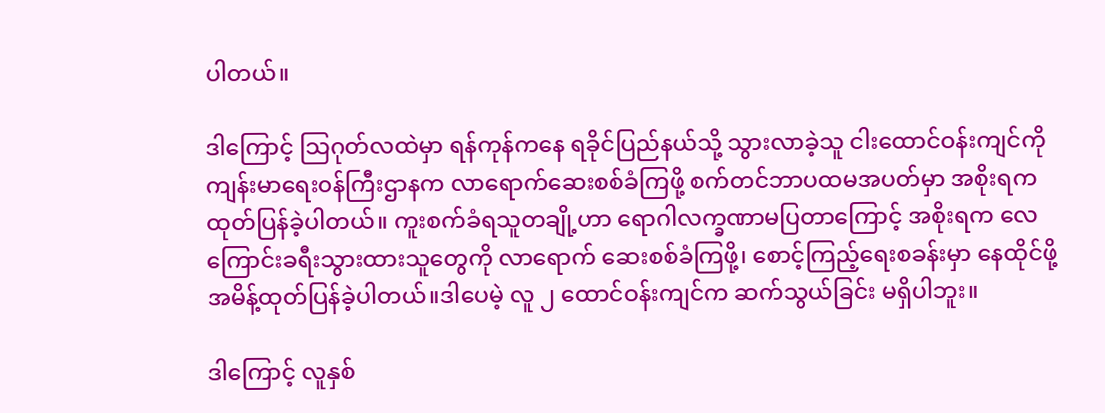ပါတယ်။

ဒါကြောင့် သြဂုတ်လထဲမှာ ရန်ကုန်ကနေ ရခိုင်ပြည်နယ်သို့ သွားလာခဲ့သူ ငါးထောင်ဝန်းကျင်ကို ကျန်းမာရေး၀န်ကြီးဌာနက လာရောက်ဆေးစစ်ခံကြဖို့ စက်တင်ဘာပထမအပတ်မှာ အစိုးရက ထုတ်ပြန်ခဲ့ပါတယ်။ ကူးစက်ခံရသူတချို့ဟာ ရောဂါလက္ခဏာမပြတာကြောင့် အစိုးရက လေကြောင်းခရီးသွားထားသူတွေကို လာရောက် ဆေးစစ်ခံကြဖို့၊ စောင့်ကြည့်ရေးစခန်းမှာ နေထိုင်ဖို့ အမိန့်ထုတ်ပြန်ခဲ့ပါတယ်။ဒါပေမဲ့ လူ ၂ ထောင်ဝန်းကျင်က ဆက်သွယ်ခြင်း မရှိပါဘူး။

ဒါကြောင့် လူနှစ်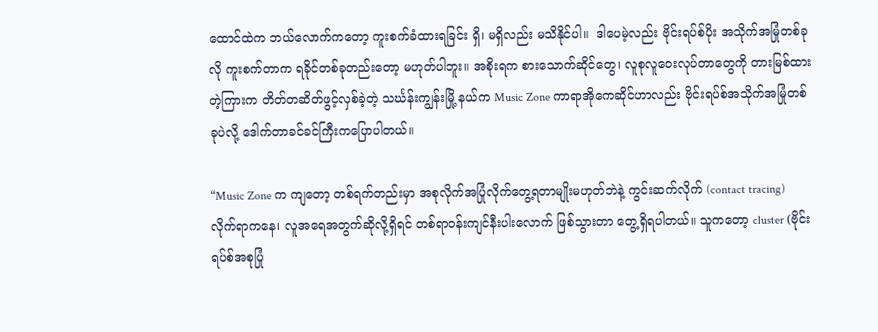ထောင်ထဲက ဘယ်လောက်ကတော့ ကူးစက်ခံထားရခြင်း ရှိ၊ မရှိလည်း မသိနိုင်ပါ။  ဒါပေမဲ့လည်း ဗိုင်းရပ်စ်ပိုး အသိုက်အမြုံတစ်ခုလို ကူးစက်တာက ရခိုင်တစ်ခုတည်းတော့ မဟုတ်ပါဘူး။ အစိုးရက စားသောက်ဆိုင်တွေ၊ လူစုလူဝေးလုပ်တာတွေကို တားမြစ်ထားတဲ့ကြားက တိတ်တဆိတ်ဖွင့်လှစ်ခဲ့တဲ့ သင်္ဃန်းကျွန်းမြို့ နယ်က Music Zone ကာရာအိုကေဆိုင်ဟာလည်း ဗိုင်းရပ်စ်အသိုက်အမြုံတစ်ခုပဲလို့ ဒေါက်တာခင်ခင်ကြီးကပြောပါတယ်။

“Music Zone က ကျတော့ တစ်ရက်တည်းမှာ အစုလိုက်အပြုံလိုက်တွေ့ရတာမျိုးမဟုတ်ဘဲနဲ့ ကွင်းဆက်လိုက် (contact tracing) လိုက်ရာကနေ၊ လူအရေအတွက်ဆိုလို့ရှိရင် တစ်ရာဝန်းကျင်နီးပါးလောက် ဖြစ်သွားတာ တွေ့ရှိရပါတယ်။ သူကတော့ cluster (ဗိုင်းရပ်စ်အစုပြုံ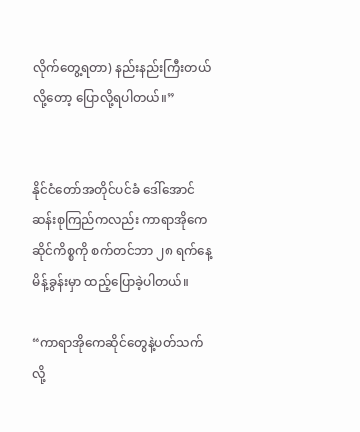လိုက်တွေ့ရတာ) နည်းနည်းကြီးတယ်လို့တော့ ပြောလို့ရပါတယ်။”


နိုင်ငံတော်အတိုင်ပင်ခံ ဒေါ်အောင်ဆန်းစုကြည်ကလည်း ကာရာအိုကေဆိုင်ကိစ္စကို စက်တင်ဘာ ၂၈ ရက်နေ့ မိန့်ခွန်းမှာ ထည့်ပြောခဲ့ပါတယ်။

“ကာရာအိုကေဆိုင်တွေနဲ့ပတ်သက်လို့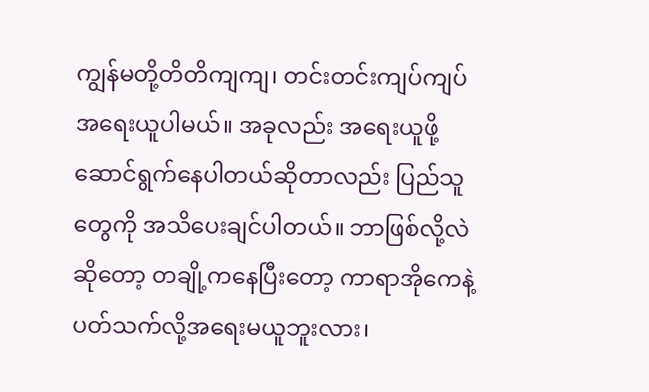ကျွန်မတို့တိတိကျကျ၊ တင်းတင်းကျပ်ကျပ်အရေးယူပါမယ်။ အခုလည်း အရေးယူဖို့ဆောင်ရွက်နေပါတယ်ဆိုတာလည်း ပြည်သူတွေကို အသိပေးချင်ပါတယ်။ ဘာဖြစ်လို့လဲဆိုတော့ တချို့ကနေပြီးတော့ ကာရာအိုကေနဲ့ပတ်သက်လို့အရေးမယူဘူးလား၊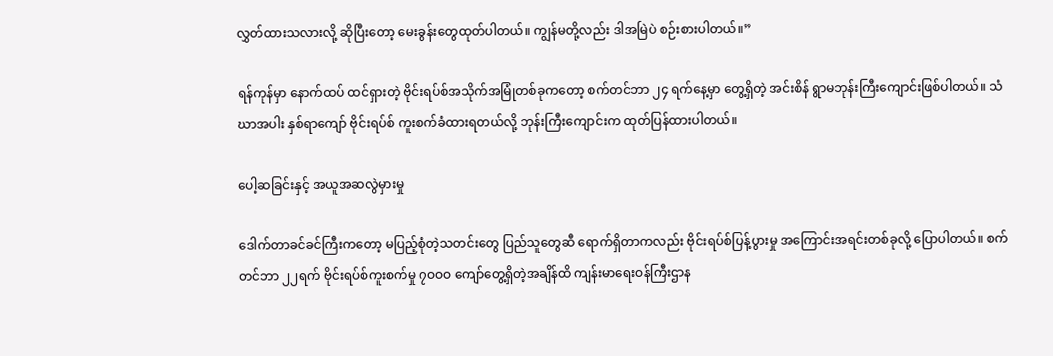လွှတ်ထားသလားလို့ ဆိုပြီးတော့ မေးခွန်းတွေထုတ်ပါတယ်။ ကျွန်မတို့လည်း ဒါအမြဲပဲ စဉ်းစားပါတယ်။”

ရန်ကုန်မှာ နောက်ထပ် ထင်ရှားတဲ့ ဗိုင်းရပ်စ်အသိုက်အမြုံတစ်ခုကတော့ စက်တင်ဘာ ၂၄ ရက်နေ့မှာ တွေ့ရှိတဲ့ အင်းစိန် ရွာမဘုန်းကြီးကျောင်းဖြစ်ပါတယ်။ သံဃာအပါး နှစ်ရာကျော် ဗိုင်းရပ်စ် ကူးစက်ခံထားရတယ်လို့ ဘုန်းကြီးကျောင်းက ထုတ်ပြန်ထားပါတယ်။

ပေါ့ဆခြင်းနှင့် အယူအဆလွဲမှားမှု

ဒေါက်တာခင်ခင်ကြီးကတော့ မပြည့်စုံတဲ့သတင်းတွေ ပြည်သူတွေဆီ ရောက်ရှိတာကလည်း ဗိုင်းရပ်စ်ပြန့်ပွားမှု အကြောင်းအရင်းတစ်ခုလို့ ပြောပါတယ်။ စက်တင်ဘာ ၂၂ရက် ဗိုင်းရပ်စ်ကူးစက်မှု ၇ဝဝဝ ကျော်တွေ့ရှိတဲ့အချိန်ထိ ကျန်းမာရေးဝန်ကြီးဌာန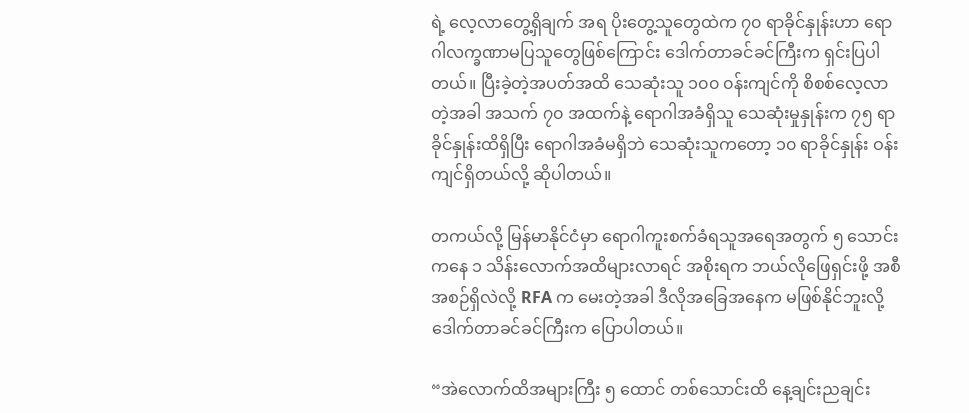ရဲ့ လေ့လာတွေ့ရှိချက် အရ ပိုးတွေ့သူတွေထဲက ၇၀ ရာခိုင်နှုန်းဟာ ရောဂါလက္ခဏာမပြသူတွေဖြစ်ကြောင်း ဒေါက်တာခင်ခင်ကြီးက ရှင်းပြပါတယ်။ ပြီးခဲ့တဲ့အပတ်အထိ သေဆုံးသူ ၁၀၀ ၀န်းကျင်ကို စိစစ်လေ့လာတဲ့အခါ အသက် ၇၀ အထက်နဲ့ ရောဂါအခံရှိသူ သေဆုံးမှုနှုန်းက ၇၅ ရာခိုင်နှုန်းထိရှိပြီး ရောဂါအခံမရှိဘဲ သေဆုံးသူကတော့ ၁၀ ရာခိုင်နှုန်း ဝန်းကျင်ရှိတယ်လို့ ဆိုပါတယ်။

တကယ်လို့ မြန်မာနိုင်ငံမှာ ရောဂါကူးစက်ခံရသူအရေအတွက် ၅ သောင်းကနေ ၁ သိန်းလောက်အထိများလာရင် အစိုးရက ဘယ်လိုဖြေရှင်းဖို့ အစီအစဉ်ရှိလဲလို့ RFA က မေးတဲ့အခါ ဒီလိုအခြေအနေက မဖြစ်နိုင်ဘူးလို့ ဒေါက်တာခင်ခင်ကြီးက ပြောပါတယ်။

“အဲလောက်ထိအများကြီး ၅ ထောင် တစ်သောင်းထိ နေ့ချင်းညချင်း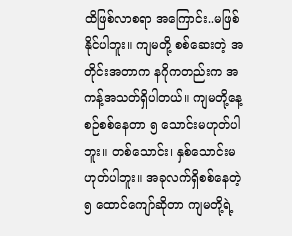ထိဖြစ်လာစရာ အကြောင်း..မဖြစ်နိုင်ပါဘူး။ ကျမတို့ စစ်ဆေးတဲ့ အတိုင်းအတာက နဂိုကတည်းက အကန့်အသတ်ရှိပါတယ်။ ကျမတို့နေ့စဉ်စစ်နေတာ ၅ သောင်းမဟုတ်ပါဘူး။ တစ်သောင်း၊ နှစ်သောင်းမဟုတ်ပါဘူး။ အခုလက်ရှိစစ်နေတဲ့ ၅ ထောင်ကျော်ဆိုတာ ကျမတို့ရဲ့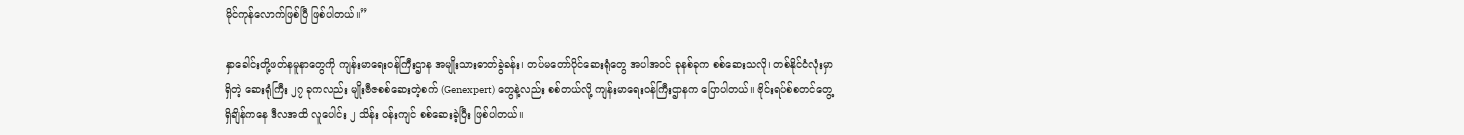မိုင်ကုန်လောက်ဖြစ်ပြီ ဖြစ်ပါတယ်။”

နှာခေါင်းတို့ဖတ်နမူနာတွေကို ကျန်းမာရေးဝန်ကြီးဌာန အမျိုးသားဓာတ်ခွဲခန်း၊ တပ်မတော်ပိုင်ဆေးရုံတွေ အပါအဝင် ခုနစ်ခုက စစ်ဆေးသလို၊ တစ်နိုင်ငံလုံးမှာရှိတဲ့ ဆေးရုံကြီး ၂၇ ခုကလည်း မျိုးဗီဇစစ်ဆေးတဲ့စက် (Genexpert) တွေနဲ့လည်း စစ်တယ်လို့ ကျန်းမာရေးဝန်ကြီးဌာနက ပြောပါတယ်။ ဗိုင်းရပ်စ်စတင်တွေ့ရှိချိန်ကနေ ဒီလအထိ လူပေါင်း ၂ သိန်း ၀န်းကျင် စစ်ဆေးခဲ့ပြီး ဖြစ်ပါတယ်။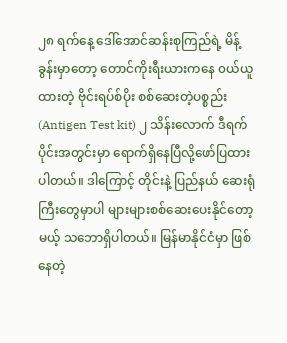၂၈ ရက်နေ့ ဒေါ်အောင်ဆန်းစုကြည်ရဲ့ မိန့်ခွန်းမှာတော့ တောင်ကိုးရီးယားကနေ ၀ယ်ယူထားတဲ့ ဗိုင်းရပ်စ်ပိုး စစ်ဆေးတဲ့ပစ္စည်း(Antigen Test kit) ၂ သိန်းလောက် ဒီရက်ပိုင်းအတွင်းမှာ ရောက်ရှိနေပြီလို့ဖော်ပြထားပါတယ်။ ဒါကြောင့် တိုင်းနဲ့ ပြည်နယ် ဆေးရုံကြီးတွေမှာပါ များများစစ်ဆေးပေးနိုင်တော့မယ့် သဘောရှိပါတယ်။ မြန်မာနိုင်ငံမှာ ဖြစ်နေတဲ့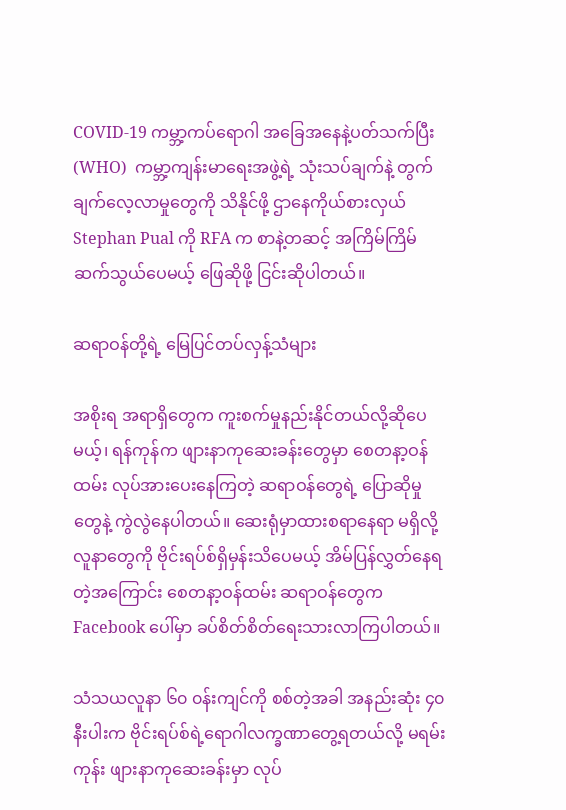COVID-19 ကမ္ဘာ့ကပ်ရောဂါ အခြေအနေနဲ့ပတ်သက်ပြီး(WHO)  ကမ္ဘာ့ကျန်းမာရေးအဖွဲ့ရဲ့ သုံးသပ်ချက်နဲ့ တွက်ချက်လေ့လာမှုတွေကို သိနိုင်ဖို့ ဌာနေကိုယ်စားလှယ် Stephan Pual ကို RFA က စာနဲ့တဆင့် အကြိမ်ကြိမ်ဆက်သွယ်ပေမယ့် ဖြေဆိုဖို့ ငြင်းဆိုပါတယ်။

ဆရာဝန်တို့ရဲ့ မြေပြင်တပ်လှန့်သံများ

အစိုးရ အရာရှိတွေက ကူးစက်မှုနည်းနိုင်တယ်လို့ဆိုပေမယ့်၊ ရန်ကုန်က ဖျားနာကုဆေးခန်းတွေမှာ စေတနာ့ဝန်ထမ်း လုပ်အားပေးနေကြတဲ့ ဆရာဝန်တွေရဲ့ ပြောဆိုမှုတွေနဲ့ ကွဲလွဲနေပါတယ်။ ဆေးရုံမှာထားစရာနေရာ မရှိလို့ လူနာတွေကို ဗိုင်းရပ်စ်ရှိမှန်းသိပေမယ့် အိမ်ပြန်လွှတ်နေရတဲ့အကြောင်း စေတနာ့ဝန်ထမ်း ဆရာဝန်တွေက Facebook ပေါ်မှာ ခပ်စိတ်စိတ်ရေးသားလာကြပါတယ်။

သံသယလူနာ ၆၀ ၀န်းကျင်ကို စစ်တဲ့အခါ အနည်းဆုံး ၄၀ နီးပါးက ဗိုင်းရပ်စ်ရဲ့ရောဂါလက္ခဏာတွေ့ရတယ်လို့ မရမ်းကုန်း ဖျားနာကုဆေးခန်းမှာ လုပ်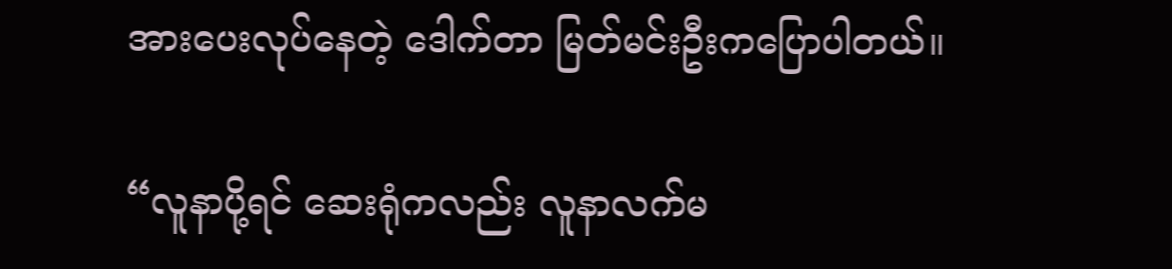အားပေးလုပ်နေတဲ့ ဒေါက်တာ မြတ်မင်းဦးကပြောပါတယ်။

“လူနာပို့ရင် ဆေးရုံကလည်း လူနာလက်မ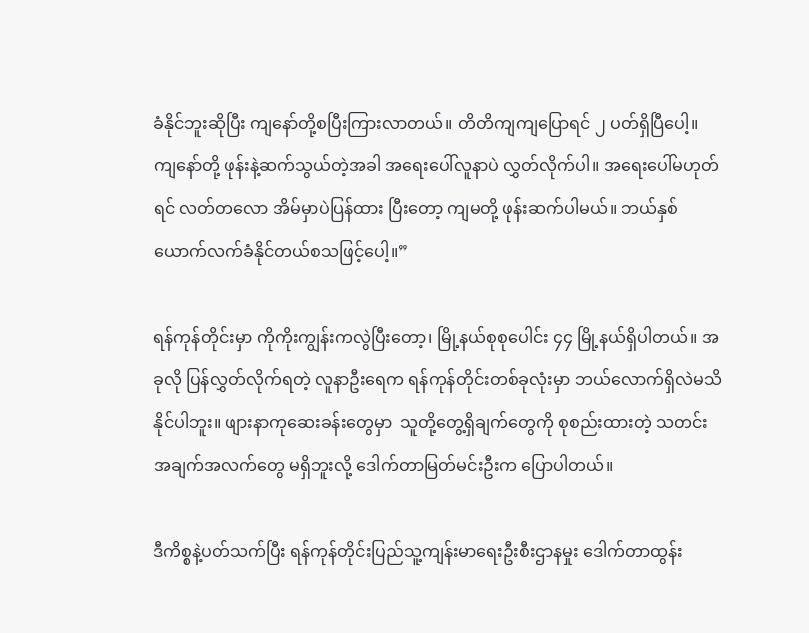ခံနိုင်ဘူးဆိုပြီး ကျနော်တို့စပြီးကြားလာတယ်။ တိတိကျကျပြောရင် ၂ ပတ်ရှိပြီပေါ့။ ကျနော်တို့ ဖုန်းနဲ့ဆက်သွယ်တဲ့အခါ အရေးပေါ်လူနာပဲ လွှတ်လိုက်ပါ။ အရေးပေါ်မဟုတ်ရင် လတ်တလော အိမ်မှာပဲပြန်ထား ပြီးတော့ ကျမတို့ ဖုန်းဆက်ပါမယ်။ ဘယ်နှစ်ယောက်လက်ခံနိုင်တယ်စသဖြင့်ပေါ့။”

ရန်ကုန်တိုင်းမှာ ကိုကိုးကျွန်းကလွဲပြီးတော့၊ မြို့နယ်စုစုပေါင်း ၄၄ မြို့နယ်ရှိပါတယ်။ အခုလို ပြန်လွှတ်လိုက်ရတဲ့ လူနာဦးရေက ရန်ကုန်တိုင်းတစ်ခုလုံးမှာ ဘယ်လောက်ရှိလဲမသိနိုင်ပါဘူး။ ဖျားနာကုဆေးခန်းတွေမှာ  သူတို့တွေ့ရှိချက်တွေကို စုစည်းထားတဲ့ သတင်းအချက်အလက်တွေ မရှိဘူးလို့ ဒေါက်တာမြတ်မင်းဦးက ပြောပါတယ်။

ဒီကိစ္စနဲ့ပတ်သက်ပြီး ရန်ကုန်တိုင်းပြည်သူ့ကျန်းမာရေးဦးစီးဌာနမှုး ဒေါက်တာထွန်း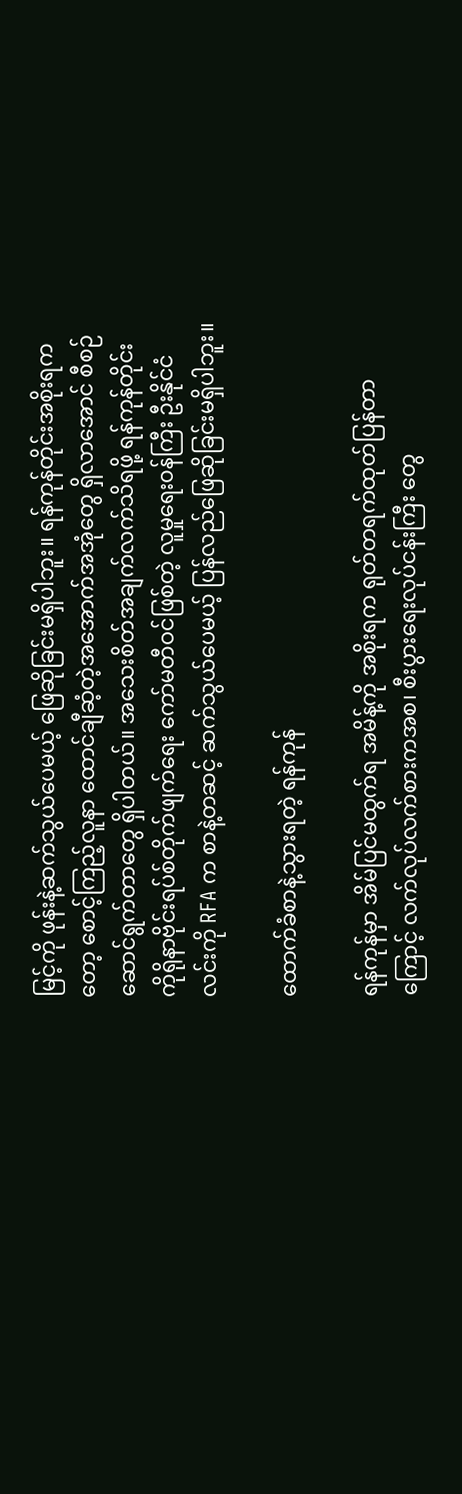မြင့်ကို ဖုန်းနဲ့ဆက်သွယ်ပေမယ့် ဖြေဆိုခြင်းမရှိပါဘူး။ ရန်ကုန်တိုင်းအစိုးရကတော့ စောင့်ကြည့်လူနာ ထောင်ချီဆံ့တဲ့အအောက်အအုံတွေ ရှိလာအောင် စီစဉ်ဆောင်ရွက်တာတွေ ရှိပါတယ်။ အသေးစိတ်အချက်လက်သိရဖို့ ရန်ကုန်တိုင်း ကိုရိုနာဗိုင်းရပ်စ်တိုက်ဖျက်ရေး ကော်မတီဝင်ဖြစ်တဲ့ လူမှုရေး၀န်ကြီး ဦးနိုင်ငံလင်းကို RFA က စာနဲ့တဆင့် ဆက်သွယ်ပေမယ့် ပြန်လည်ဖြေဆိုခြင်းမရှိပါဘူး။

ထောက်ခံစာနဲ့သွားရတဲ့ ရန်ကုန်

ရန်ကုန်မှာ အိမ်ပြင်မထွက်ရ အမိန့်ကို အစိုးရက ရုတ်တရက်ထုတ်ပြန်တာကြောင့် လက်လုပ်လက်စားကအစ၊ စီးပွားရေးလုပ်ငန်းကြီး တွေ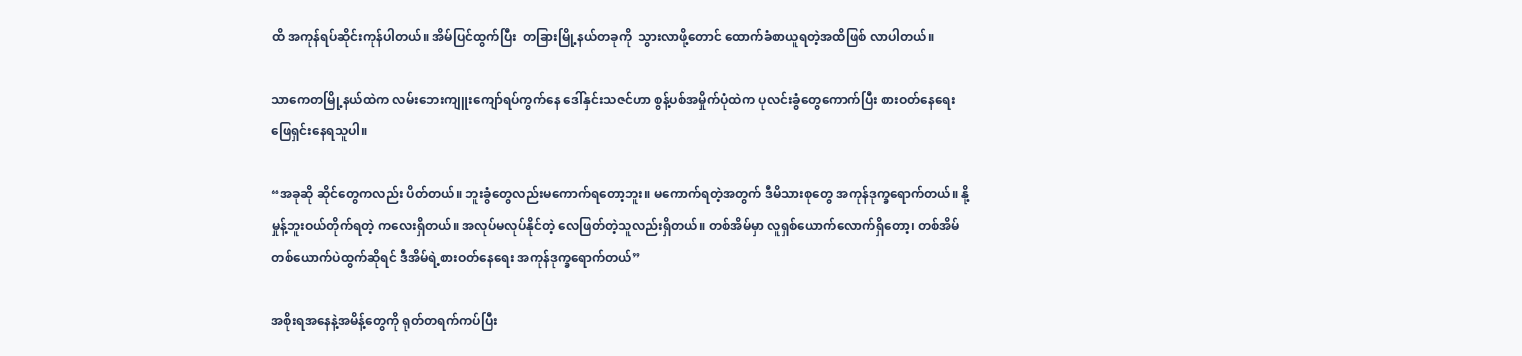ထိ အကုန်ရပ်ဆိုင်းကုန်ပါတယ်။ အိမ်ပြင်ထွက်ပြီး  တခြားမြို့နယ်တခုကို  သွားလာဖို့တောင် ထောက်ခံစာယူရတဲ့အထိဖြစ် လာပါတယ်။

သာကေတမြို့နယ်ထဲက လမ်းဘေးကျူးကျော်ရပ်ကွက်နေ ဒေါ်နှင်းသဇင်ဟာ စွန့်ပစ်အမှိုက်ပုံထဲက ပုလင်းခွံတွေကောက်ပြီး စားဝတ်နေရေးဖြေရှင်းနေရသူပါ။

“အခုဆို ဆိုင်တွေကလည်း ပိတ်တယ်။ ဘူးခွံတွေလည်းမကောက်ရတော့ဘူး။ မကောက်ရတဲ့အတွက် ဒီမိသားစုတွေ အကုန်ဒုက္ခရောက်တယ်။ နို့မှုန့်ဘူးဝယ်တိုက်ရတဲ့ ကလေးရှိတယ်။ အလုပ်မလုပ်နိုင်တဲ့ လေဖြတ်တဲ့သူလည်းရှိတယ်။ တစ်အိမ်မှာ လူရှစ်ယောက်လောက်ရှိတော့၊ တစ်အိမ်တစ်ယောက်ပဲထွက်ဆိုရင် ဒီအိမ်ရဲ့စားဝတ်နေရေး အကုန်ဒုက္ခရောက်တယ်”

အစိုးရအနေနဲ့အမိန့်တွေကို ရုတ်တရက်ကပ်ပြီး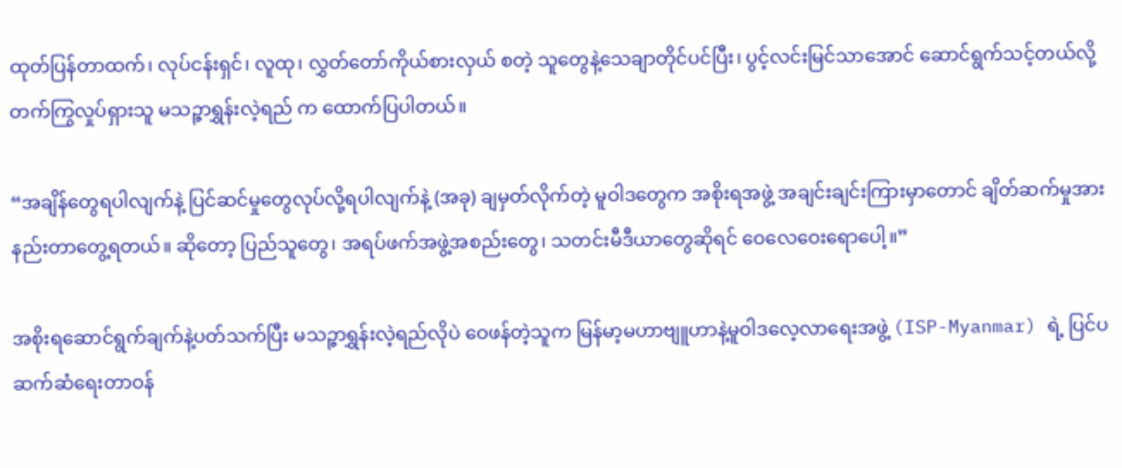ထုတ်ပြန်တာထက်၊ လုပ်ငန်းရှင်၊ လူထု၊ လွှတ်တော်ကိုယ်စားလှယ် စတဲ့ သူတွေနဲ့သေချာတိုင်ပင်ပြီး၊ ပွင့်လင်းမြင်သာအောင် ဆောင်ရွက်သင့်တယ်လို့ တက်ကြွလှုပ်ရှားသူ မသဉ္ဇာရွှန်းလဲ့ရည် က ထောက်ပြပါတယ်။

“အချိန်တွေရပါလျက်နဲ့ ပြင်ဆင်မှုတွေလုပ်လို့ရပါလျက်နဲ့ (အခု) ချမှတ်လိုက်တဲ့ မူဝါဒတွေက အစိုးရအဖွဲ့ အချင်းချင်းကြားမှာတောင် ချိတ်ဆက်မှုအားနည်းတာတွေ့ရတယ်။ ဆိုတော့ ပြည်သူတွေ၊ အရပ်ဖက်အဖွဲ့အစည်းတွေ၊ သတင်းမီဒီယာတွေဆိုရင် ဝေလေဝေးရောပေါ့။”

အစိုးရဆောင်ရွက်ချက်နဲ့ပတ်သက်ပြီး မသဉ္ဇာရွှန်းလဲ့ရည်လိုပဲ ဝေဖန်တဲ့သူက မြန်မာ့မဟာဗျူဟာနဲ့မူဝါဒလေ့လာရေးအဖွဲ့ (ISP-Myanmar) ရဲ့ ပြင်ပဆက်ဆံရေးတာဝန်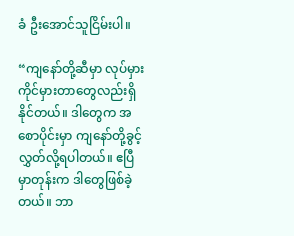ခံ ဦးအောင်သူငြိမ်းပါ။

“ကျနော်တို့ဆီမှာ လုပ်မှားကိုင်မှားတာတွေလည်းရှိနိုင်တယ်။ ဒါတွေက အစောပိုင်းမှာ ကျနော်တို့ခွင့်လွှတ်လို့ရပါတယ်။ ဧပြီမှာတုန်းက ဒါတွေဖြစ်ခဲ့တယ်။ ဘာ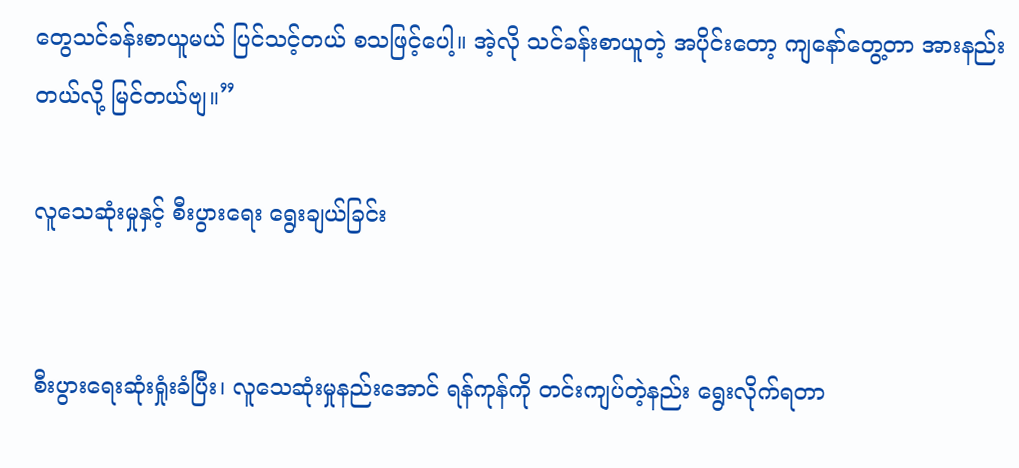တွေသင်ခန်းစာယူမယ် ပြင်သင့်တယ် စသဖြင့်ပေါ့။ အဲ့လို သင်ခန်းစာယူတဲ့ အပိုင်းတော့ ကျနော်တွေ့တာ အားနည်းတယ်လို့ မြင်တယ်ဗျ။”

လူသေဆုံးမှုနှင့် စီးပွားရေး ရွေးချယ်ခြင်း


စီးပွားရေးဆုံးရှုံးခံပြီး၊ လူသေဆုံးမှုနည်းအောင် ရန်ကုန်ကို တင်းကျပ်တဲ့နည်း ရွေးလိုက်ရတာ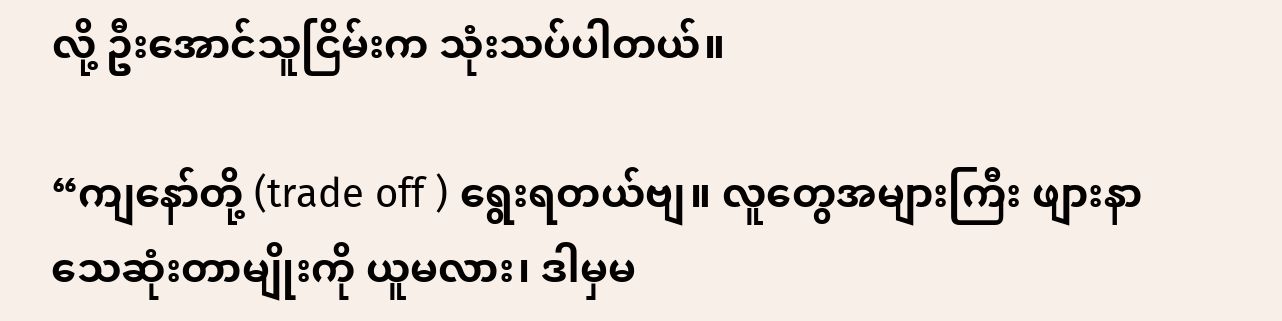လို့ ဦးအောင်သူငြိမ်းက သုံးသပ်ပါတယ်။

“ကျနော်တို့ (trade off ) ရွေးရတယ်ဗျ။ လူတွေအများကြီး ဖျားနာသေဆုံးတာမျိုးကို ယူမလား၊ ဒါမှမ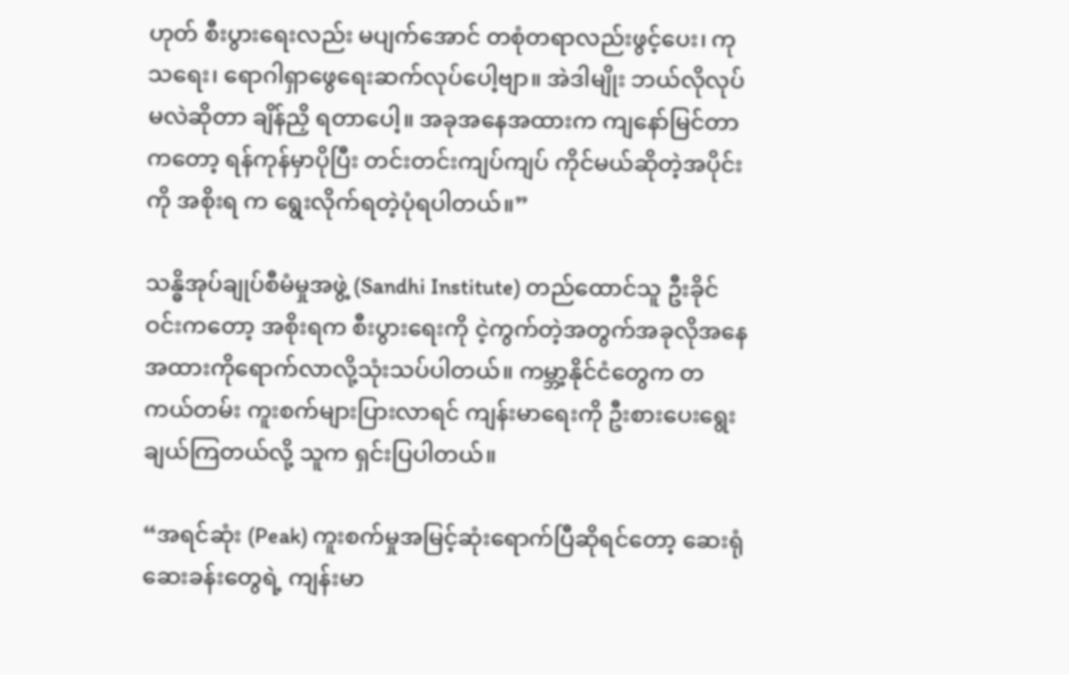ဟုတ် စီးပွားရေးလည်း မပျက်အောင် တစုံတရာလည်းဖွင့်ပေး၊ ကုသရေး၊ ရောဂါရှာဖွေရေးဆက်လုပ်ပေါ့ဗျာ။ အဲဒါမျိုး ဘယ်လိုလုပ်မလဲဆိုတာ ချိန်ညှိ ရတာပေါ့။ အခုအနေအထားက ကျနော်မြင်တာကတော့ ရန်ကုန်မှာပိုပြီး တင်းတင်းကျပ်ကျပ် ကိုင်မယ်ဆိုတဲ့အပိုင်းကို အစိုးရ က ရွေးလိုက်ရတဲ့ပုံရပါတယ်။”

သန္ဓိအုပ်ချုပ်စီမံမှုအဖွဲ့ (Sandhi Institute) တည်ထောင်သူ ဦးခိုင်ဝင်းကတော့ အစိုးရက စီးပွားရေးကို ငဲ့ကွက်တဲ့အတွက်အခုလိုအနေအထားကိုရောက်လာလို့သုံးသပ်ပါတယ်။ ကမ္ဘာ့နိုင်ငံတွေက တကယ်တမ်း ကူးစက်များပြားလာရင် ကျန်းမာရေးကို ဦးစားပေးရွေးချယ်ကြတယ်လို့ သူက ရှင်းပြပါတယ်။

“အရင်ဆုံး (Peak) ကူးစက်မှုအမြင့်ဆုံးရောက်ပြီဆိုရင်တော့ ဆေးရုံဆေးခန်းတွေရဲ့ ကျန်းမာ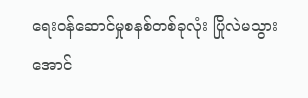ရေးဝန်ဆောင်မှုစနစ်တစ်ခုလုံး ပြိုလဲမသွားအောင်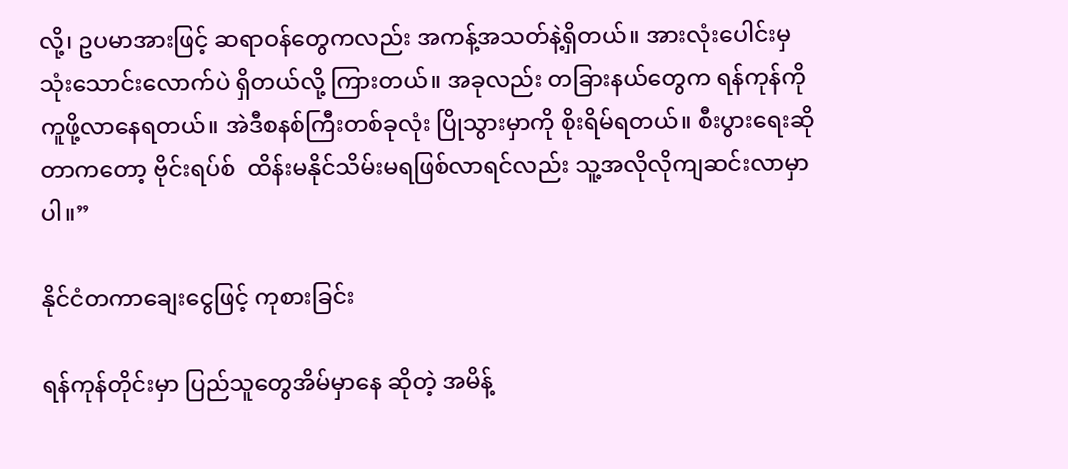လို့၊ ဥပမာအားဖြင့် ဆရာဝန်တွေကလည်း အကန့်အသတ်နဲ့ရှိတယ်။ အားလုံးပေါင်းမှ သုံးသောင်းလောက်ပဲ ရှိတယ်လို့ ကြားတယ်။ အခုလည်း တခြားနယ်တွေက ရန်ကုန်ကို ကူဖို့လာနေရတယ်။ အဲဒီစနစ်ကြီးတစ်ခုလုံး ပြိုသွားမှာကို စိုးရိမ်ရတယ်။ စီးပွားရေးဆိုတာကတော့ ဗိုင်းရပ်စ်  ထိန်းမနိုင်သိမ်းမရဖြစ်လာရင်လည်း သူ့အလိုလိုကျဆင်းလာမှာပါ။”

နိုင်ငံတကာချေးငွေဖြင့် ကုစားခြင်း

ရန်ကုန်တိုင်းမှာ ပြည်သူတွေအိမ်မှာနေ ဆိုတဲ့ အမိန့်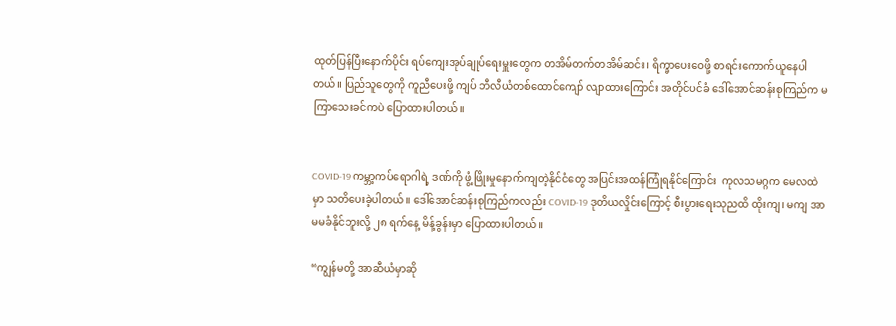ထုတ်ပြန်ပြီးနောက်ပိုင်း ရပ်ကျေးအုပ်ချုပ်ရေးမှူးတွေက တအိမ်တက်တအိမ်ဆင်း၊ ရိက္ခာပေးဝေဖို့ စာရင်းကောက်ယူနေပါတယ်။ ပြည်သူတွေကို ကူညီပေးဖို့ ကျပ် ဘီလီယံတစ်ထောင်ကျော် လျာထားကြောင်း အတိုင်ပင်ခံ ဒေါ်အောင်ဆန်းစုကြည်က မကြာသေးခင်ကပဲ ပြောထားပါတယ်။


COVID-19 ကမ္ဘာ့ကပ်ရောဂါရဲ့ ဒဏ်ကို ဖွံ့ဖြိုးမှုနောက်ကျတဲ့နိုင်ငံတွေ အပြင်းအထန်ကြုံရနိုင်ကြောင်း  ကုလသမဂ္ဂက မေလထဲမှာ သတိပေးခဲ့ပါတယ်။ ဒေါ်အောင်ဆန်းစုကြည်ကလည်း COVID-19 ဒုတိယလှိုင်းကြောင့် စီးပွားရေးသုညထိ ထိုးကျ၊ မကျ အာမမခံနိုင်ဘူးလို့ ၂၈ ရက်နေ့ မိန့်ခွန်းမှာ ပြောထားပါတယ်။

“ကျွန်မတို့ အာဆီယံမှာဆို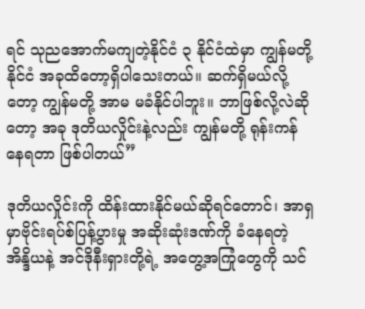ရင် သုညအောက်မကျတဲ့နိုင်ငံ ၃ နိုင်ငံထဲမှာ ကျွန်မတို့နိုင်ငံ အခုထိတော့ရှိပါသေးတယ်။ ဆက်ရှိမယ်လို့တော့ ကျွန်မတို့ အာမ မခံနိုင်ပါဘူး။ ဘာဖြစ်လို့လဲဆိုတော့ အခု ဒုတိယလှိုင်းနဲ့လည်း ကျွန်မတို့ ရုန်းကန်နေရတာ ဖြစ်ပါတယ်”

ဒုတိယလှိုင်းကို ထိန်းထားနိုင်မယ်ဆိုရင်တောင်၊ အာရှမှာဗိုင်းရပ်စ်ပြန့်ပွားမှု အဆိုးဆုံးဒဏ်ကို ခံနေရတဲ့ အိန္ဒိယနဲ့ အင်ဒိုနီးရှားတို့ရဲ့ အတွေ့အကြုံတွေကို သင်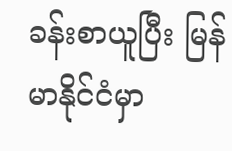ခန်းစာယူပြီး မြန်မာနိုင်ငံမှာ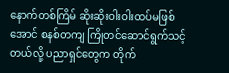နောက်တစ်ကြိမ် ဆိုးဆိုးဝါးဝါးထပ်မဖြစ်အောင် စနစ်တကျ ကြိုတင်ဆောင်ရွက်သင့်တယ်လို့ ပညာရှင်တွေက တိုက်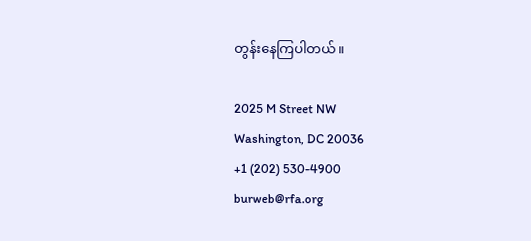တွန်းနေကြပါတယ်။

2025 M Street NW
Washington, DC 20036
+1 (202) 530-4900
burweb@rfa.org